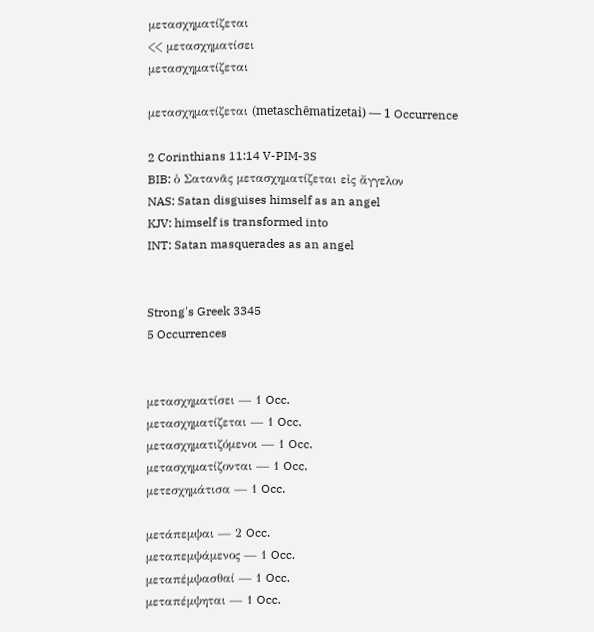μετασχηματίζεται
<< μετασχηματίσει
μετασχηματίζεται

μετασχηματίζεται (metaschēmatizetai) — 1 Occurrence

2 Corinthians 11:14 V-PIM-3S
BIB: ὁ Σατανᾶς μετασχηματίζεται εἰς ἄγγελον
NAS: Satan disguises himself as an angel
KJV: himself is transformed into
INT: Satan masquerades as an angel


Strong's Greek 3345
5 Occurrences


μετασχηματίσει — 1 Occ.
μετασχηματίζεται — 1 Occ.
μετασχηματιζόμενοι — 1 Occ.
μετασχηματίζονται — 1 Occ.
μετεσχημάτισα — 1 Occ.

μετάπεμψαι — 2 Occ.
μεταπεμψάμενος — 1 Occ.
μεταπέμψασθαί — 1 Occ.
μεταπέμψηται — 1 Occ.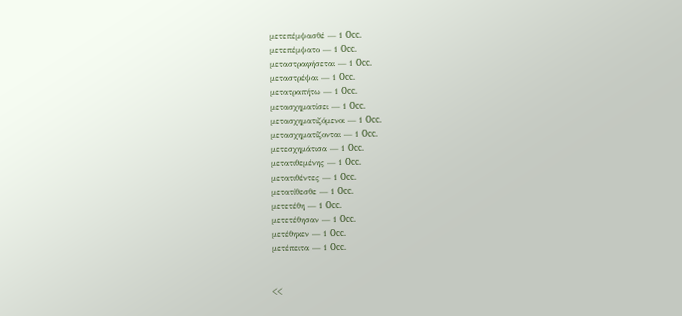μετεπέμψασθέ — 1 Occ.
μετεπέμψατο — 1 Occ.
μεταστραφήσεται — 1 Occ.
μεταστρέψαι — 1 Occ.
μετατραπήτω — 1 Occ.
μετασχηματίσει — 1 Occ.
μετασχηματιζόμενοι — 1 Occ.
μετασχηματίζονται — 1 Occ.
μετεσχημάτισα — 1 Occ.
μετατιθεμένης — 1 Occ.
μετατιθέντες — 1 Occ.
μετατίθεσθε — 1 Occ.
μετετέθη — 1 Occ.
μετετέθησαν — 1 Occ.
μετέθηκεν — 1 Occ.
μετέπειτα — 1 Occ.


<<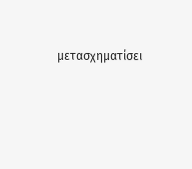μετασχηματίσει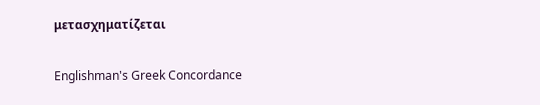μετασχηματίζεται

Englishman's Greek Concordance